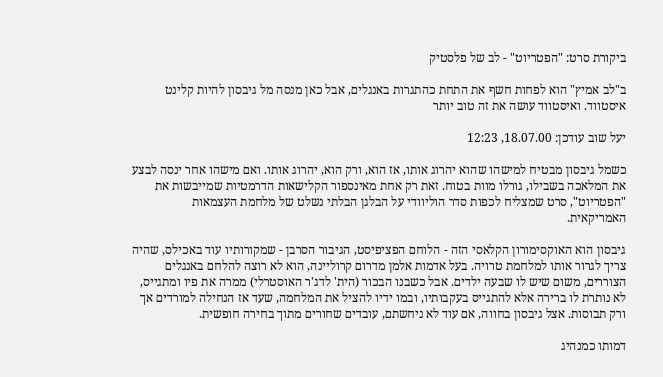ביקורת סרט: "הפטריוט" - לב של פלסטיק

ב"לב אמיץ" הוא לפחות חשף את התחת כהתגרות באנגלים, אבל כאן מנסה מל גיבסון להיות קלינט איסטווד. ואיסטווד עושה את זה טוב יותר

יעל שוב עודכן: 18.07.00, 12:23

כשמל גיבסון מבטיח למישהו שהוא יהרוג אותו, אז הוא, ורק הוא, יהרוג אותו. ואם מישהו אחר ינסה לבצע את המלאכה בשבילו, גורלו מוות בטוח. זאת רק אחת מאינספור הקלישאות הדרמטיות שמייבשות את "הפטריוט", סרט שמצליח לכפות סדר הוליוודי על הבלגן הבלתי נשלט של מלחמת העצמאות האמריקאית.

גיבסון הוא האוקסימורון הקלאסי הזה - הלוחם הפציפיסט, הגיבור הסרבן - שמקורותיו עוד באכילס, שהיה צריך לגרור אותו למלחמת טרויה. בעל אדמות אלמן מדרום קרוליינה, הוא לא רוצה להלחם באנגלים הצוררים, משום שיש לו שבעה ילדים. אבל כשבנו הבכור (הית' לדג'ר האוסטרלי) ממרה את פיו ומתגייס, לא נותרת לו ברירה אלא להתגייס בעקבותיו, ובמו ידיו להציל את המלחמה, שעד אז הנחילה למורדים אך ורק תבוסות. אצל גיבסון בחווה, אם עוד לא ניחשתם, עובדים שחורים מתוך בחירה חופשית.

דמותו כמנהיג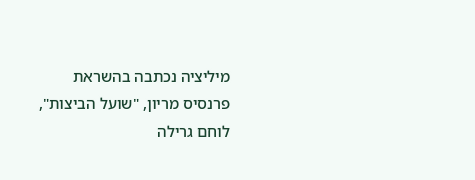מיליציה נכתבה בהשראת פרנסיס מריון, "שועל הביצות", לוחם גרילה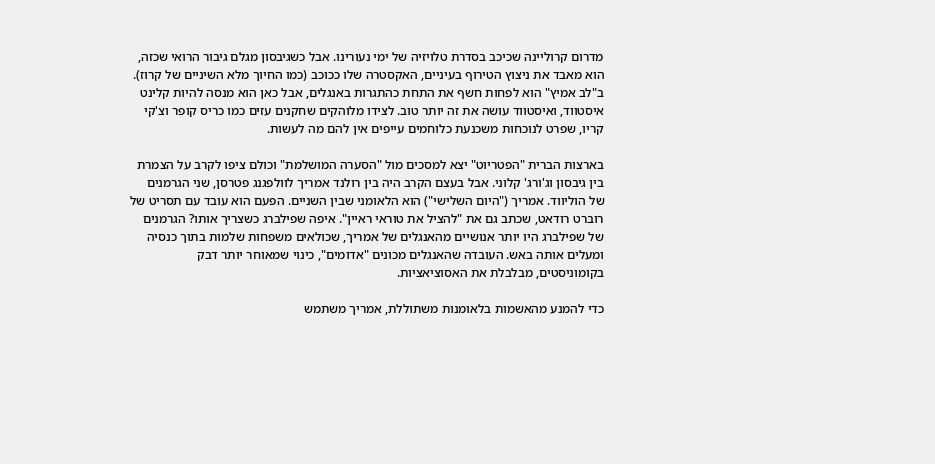מדרום קרוליינה שכיכב בסדרת טלויזיה של ימי נעורינו. אבל כשגיבסון מגלם גיבור הרואי שכזה, הוא מאבד את ניצוץ הטירוף בעיניים, האקסטרה שלו ככוכב (כמו החיוך מלא השיניים של קרוז). ב"לב אמיץ" הוא לפחות חשף את התחת כהתגרות באנגלים, אבל כאן הוא מנסה להיות קלינט איסטווד, ואיסטווד עושה את זה יותר טוב. לצידו מלוהקים שחקנים עזים כמו כריס קופר וצ'קי קריו, שפרט לנוכחות משכנעת כלוחמים עייפים אין להם מה לעשות.

בארצות הברית "הפטריוט" יצא למסכים מול "הסערה המושלמת" וכולם ציפו לקרב על הצמרת בין גיבסון וג'ורג' קלוני. אבל בעצם הקרב היה בין רולנד אמריך לוולפגנג פטרסן, שני הגרמנים של הוליווד. אמריך ("היום השלישי") הוא הלאומני שבין השניים. הפעם הוא עובד עם תסריט של רוברט רודאט, שכתב גם את "להציל את טוראי ראיין". איפה שפילברג כשצריך אותו? הגרמנים של שפילברג היו יותר אנושיים מהאנגלים של אמריך, שכולאים משפחות שלמות בתוך כנסיה ומעלים אותה באש. העובדה שהאנגלים מכונים "אדומים", כינוי שמאוחר יותר דבק בקומוניסטים, מבלבלת את האסוציאציות.

כדי להמנע מהאשמות בלאומנות משתוללת, אמריך משתמש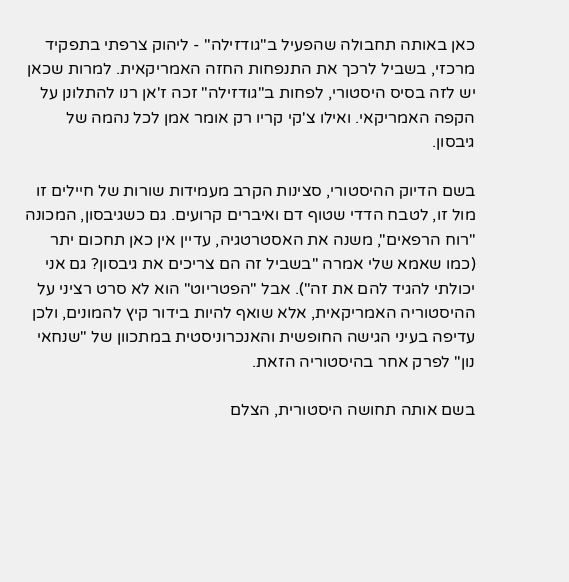כאן באותה תחבולה שהפעיל ב"גודזילה" - ליהוק צרפתי בתפקיד מרכזי, בשביל לרכך את התנפחות החזה האמריקאית. למרות שכאן יש לזה בסיס היסטורי, לפחות ב"גודזילה" זכה ז'אן רנו להתלונן על הקפה האמריקאי. ואילו צ'קי קריו רק אומר אמן לכל נהמה של גיבסון.

בשם הדיוק ההיסטורי, סצינות הקרב מעמידות שורות של חיילים זו מול זו, לטבח הדדי שטוף דם ואיברים קרועים. גם כשגיבסון, המכונה "רוח הרפאים", משנה את האסטרטגיה, עדיין אין כאן תחכום יתר (כמו שאמא שלי אמרה "בשביל זה הם צריכים את גיבסון? גם אני יכולתי להגיד להם את זה"). אבל "הפטריוט" הוא לא סרט רציני על ההיסטוריה האמריקאית, אלא שואף להיות בידור קיץ להמונים, ולכן עדיפה בעיני הגישה החופשית והאנכרוניסטית במתכוון של "שנחאי נון" לפרק אחר בהיסטוריה הזאת.

בשם אותה תחושה היסטורית, הצלם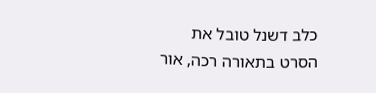כלב דשנל טובל את הסרט בתאורה רכה, אור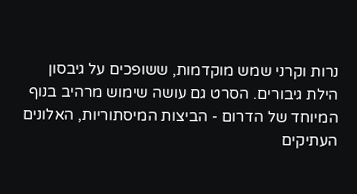נרות וקרני שמש מוקדמות, ששופכים על גיבסון הילת גיבורים. הסרט גם עושה שימוש מרהיב בנוף המיוחד של הדרום - הביצות המיסתוריות, האלונים העתיקים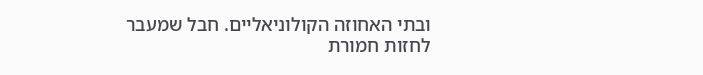ובתי האחוזה הקולוניאליים. חבל שמעבר לחזות חמורת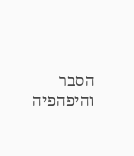הסבר והיפהפיה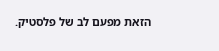הזאת מפעם לב של פלסטיק.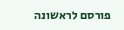פורסם לראשונה